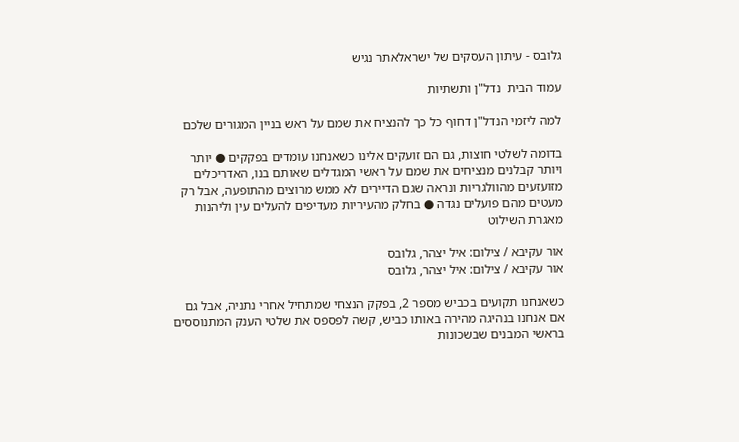גלובס - עיתון העסקים של ישראלאתר נגיש

עמוד הבית  נדל"ן ותשתיות

למה ליזמי הנדל"ן דחוף כל כך להנציח את שמם על ראש בניין המגורים שלכם

בדומה לשלטי חוצות, גם הם זועקים אלינו כשאנחנו עומדים בפקקים ● יותר ויותר קבלנים מנציחים את שמם על ראשי המגדלים שאותם בנו, האדריכלים מזועזעים מהוולגריות ונראה שגם הדיירים לא ממש מרוצים מהתופעה, אבל רק מעטים מהם פועלים נגדה ● בחלק מהעיריות מעדיפים להעלים עין וליהנות מאגרת השילוט

אור עקיבא / צילום: איל יצהר, גלובס
אור עקיבא / צילום: איל יצהר, גלובס

כשאנחנו תקועים בכביש מספר 2, בפקק הנצחי שמתחיל אחרי נתניה, אבל גם אם אנחנו בנהיגה מהירה באותו כביש, קשה לפספס את שלטי הענק המתנוססים בראשי המבנים שבשכונות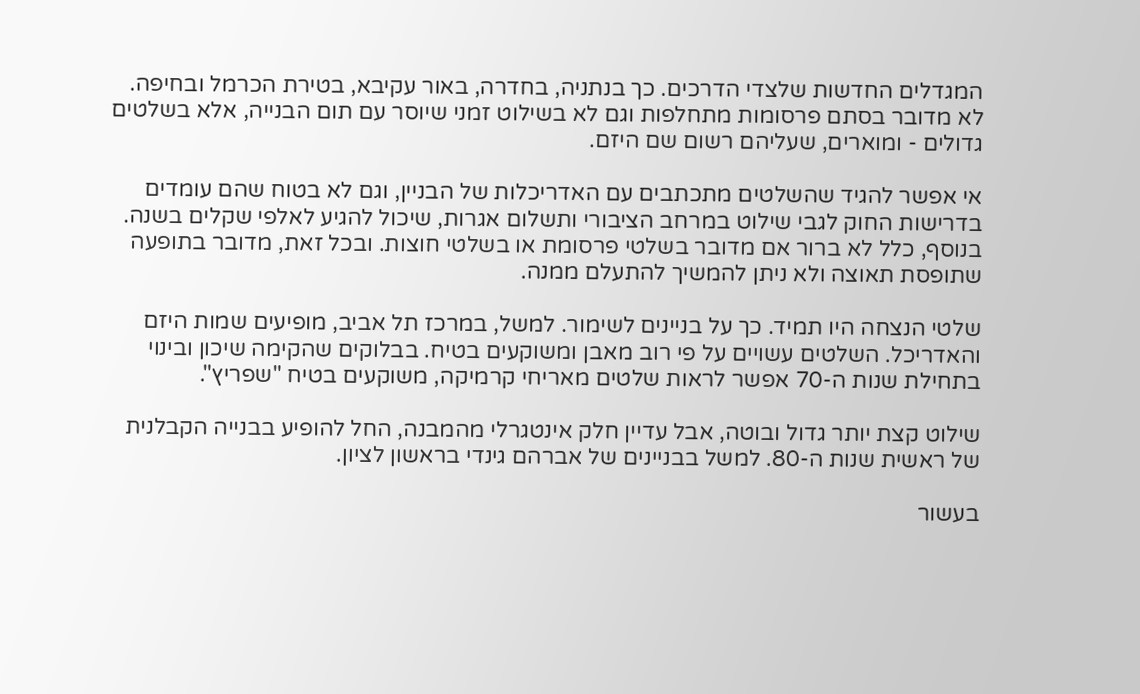המגדלים החדשות שלצדי הדרכים. כך בנתניה, בחדרה, באור עקיבא, בטירת הכרמל ובחיפה. לא מדובר בסתם פרסומות מתחלפות וגם לא בשילוט זמני שיוסר עם תום הבנייה, אלא בשלטים גדולים - ומוארים, שעליהם רשום שם היזם.

אי אפשר להגיד שהשלטים מתכתבים עם האדריכלות של הבניין, וגם לא בטוח שהם עומדים בדרישות החוק לגבי שילוט במרחב הציבורי ותשלום אגרות, שיכול להגיע לאלפי שקלים בשנה. בנוסף, כלל לא ברור אם מדובר בשלטי פרסומת או בשלטי חוצות. ובכל זאת, מדובר בתופעה שתופסת תאוצה ולא ניתן להמשיך להתעלם ממנה.

שלטי הנצחה היו תמיד. כך על בניינים לשימור. למשל, במרכז תל אביב, מופיעים שמות היזם והאדריכל. השלטים עשויים על פי רוב מאבן ומשוקעים בטיח. בבלוקים שהקימה שיכון ובינוי בתחילת שנות ה-70 אפשר לראות שלטים מאריחי קרמיקה, משוקעים בטיח "שפריץ".

שילוט קצת יותר גדול ובוטה, אבל עדיין חלק אינטגרלי מהמבנה, החל להופיע בבנייה הקבלנית של ראשית שנות ה-80. למשל בבניינים של אברהם גינדי בראשון לציון.

בעשור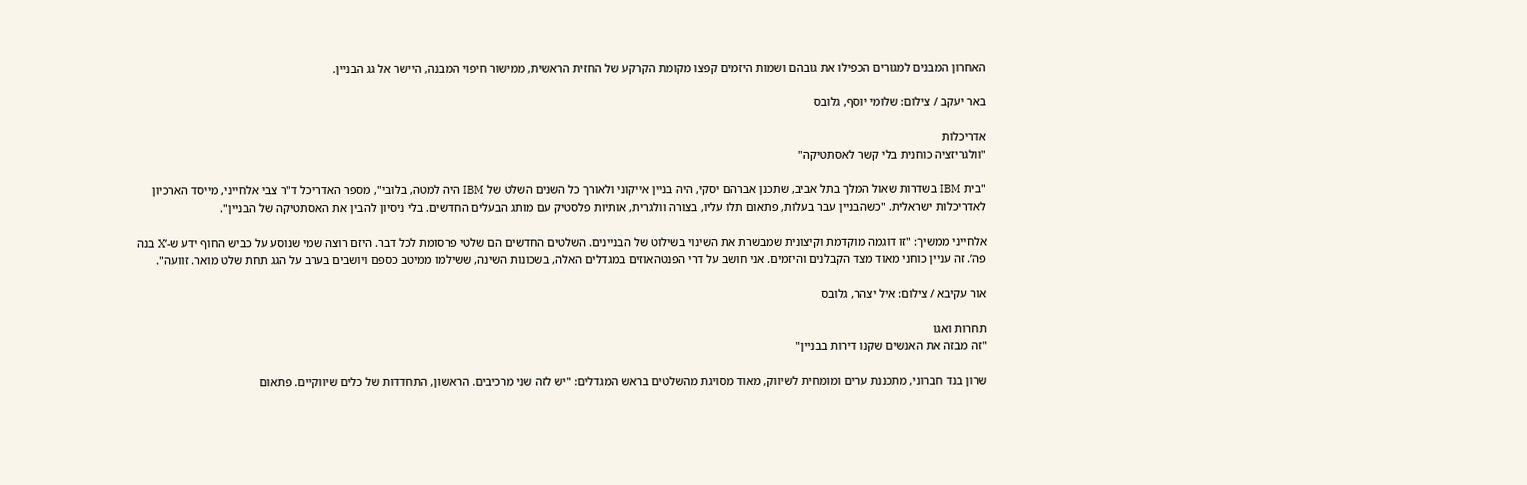האחרון המבנים למגורים הכפילו את גובהם ושמות היזמים קפצו מקומת הקרקע של החזית הראשית, ממישור חיפוי המבנה, היישר אל גג הבניין.

באר יעקב / צילום: שלומי יוסף, גלובס

אדריכלות
"וולגריזציה כוחנית בלי קשר לאסתטיקה"

"בית IBM בשדרות שאול המלך בתל אביב, שתכנן אברהם יסקי, היה בניין אייקוני ולאורך כל השנים השלט של IBM היה למטה, בלובי", מספר האדריכל ד"ר צבי אלחייני, מייסד הארכיון לאדריכלות ישראלית. "כשהבניין עבר בעלות, פתאום תלו עליו, בצורה וולגרית, אותיות פלסטיק עם מותג הבעלים החדשים. בלי ניסיון להבין את האסתטיקה של הבניין".

אלחייני ממשיך: "זו דוגמה מוקדמת וקיצונית שמבשרת את השינוי בשילוט של הבניינים. השלטים החדשים הם שלטי פרסומת לכל דבר. היזם רוצה שמי שנוסע על כביש החוף ידע ש-’X בנה פה’. זה עניין כוחני מאוד מצד הקבלנים והיזמים. אני חושב על דרי הפנטהאוזים במגדלים האלה, בשכונות השינה, ששילמו ממיטב כספם ויושבים בערב על הגג תחת שלט מואר. זוועה".

אור עקיבא / צילום: איל יצהר, גלובס

תחרות ואגו
"זה מבזה את האנשים שקנו דירות בבניין"

שרון בנד חברוני, מתכננת ערים ומומחית לשיווק, מאוד מסויגת מהשלטים בראש המגדלים: "יש לזה שני מרכיבים. הראשון, התחדדות של כלים שיווקיים. פתאום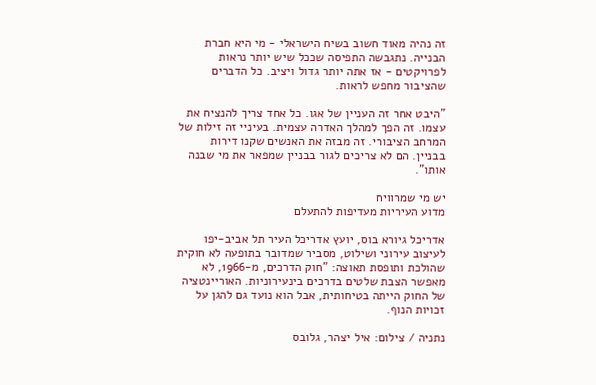זה נהיה מאוד חשוב בשיח הישראלי - מי היא חברת הבנייה. נתגבשה התפיסה שככל שיש יותר נראות לפרויקטים - אז אתה יותר גדול ויציב. כל הדברים שהציבור מחפש לראות.

"היבט אחר זה העניין של אגו. כל אחד צריך להנציח את עצמו. זה הפך למהלך האדרה עצמית. בעיניי זה זילות של המרחב הציבורי. זה מבזה את האנשים שקנו דירות בבניין. הם לא צריכים לגור בבניין שמפאר את מי שבנה אותו".

יש מי שמרוויח
מדוע העיריות מעדיפות להתעלם

אדריכל גיורא בוס, יועץ אדריכל העיר תל אביב-יפו לעיצוב עירוני ושילוט, מסביר שמדובר בתופעה לא חוקית שהולכת ותופסת תאוצה: "חוק הדרכים, מ-1966, לא מאפשר הצבת שלטים בדרכים בינעירוניות. האוריינטציה של החוק הייתה בטיחותית, אבל הוא נועד גם להגן על זכויות הנוף.

נתניה / צילום: איל יצהר, גלובס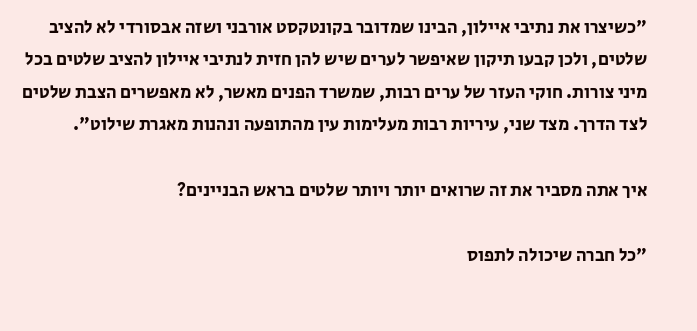"כשיצרו את נתיבי איילון, הבינו שמדובר בקונטקסט אורבני ושזה אבסורדי לא להציב שלטים, ולכן קבעו תיקון שאיפשר לערים שיש להן חזית לנתיבי איילון להציב שלטים בכל מיני צורות. חוקי העזר של ערים רבות, שמשרד הפנים מאשר, לא מאפשרים הצבת שלטים לצד הדרך. מצד שני, עיריות רבות מעלימות עין מהתופעה ונהנות מאגרת שילוט".

איך אתה מסביר את זה שרואים יותר ויותר שלטים בראש הבניינים?

"כל חברה שיכולה לתפוס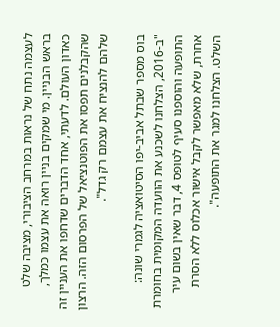לעצמה נתח של נראות במרחב הציבורי, מציבה שלט בראש הבניין. מי שמקים בניין רואה את עצמו כמלך, כאדון העולם. לדעתי, אחד הדברים שדחפו את העניין זה שהקבלנים תפסו את הפוטנציאל של הפרסום הזה. הרצון שלהם להנציח את עצמם רק גדל".

בוס מספר שבתל אביב-יפו הסיטואציה לגמרי שונה: "ב-2016, הצלחנו לשכנע את הוועדה המקומית בחומרת התופעה והוספנו סעיף לטופס 4, דבר שאין בשום עיר אחרת, שלא מאפשר לקבל אישור אכלוס ללא הסרת השלט. הצלחנו למגר את התופעה".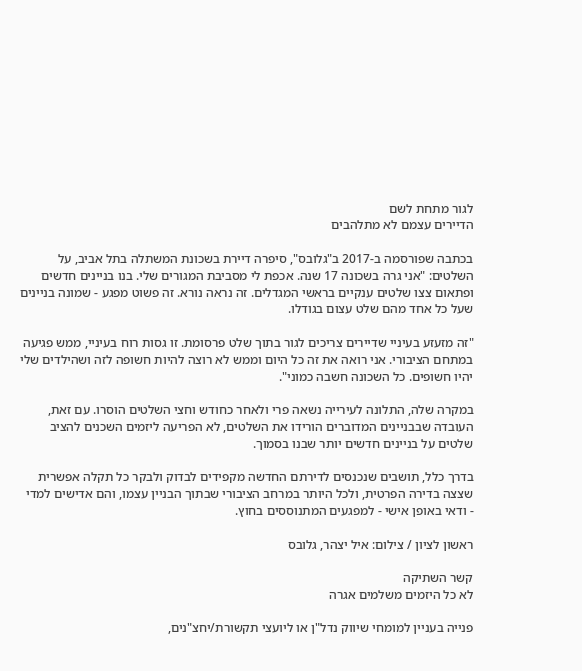לגור מתחת לשם
הדיירים עצמם לא מתלהבים

בכתבה שפורסמה ב-2017 ב"גלובס", סיפרה דיירת בשכונת המשתלה בתל אביב, על השלטים: "אני גרה בשכונה 17 שנה. אכפת לי מסביבת המגורים שלי. בנו בניינים חדשים ופתאום צצו שלטים ענקיים בראשי המגדלים. זה נראה נורא. זה פשוט מפגע - שמונה בניינים שעל כל אחד מהם שלט עצום בגודלו.

"זה מזעזע בעיניי שדיירים צריכים לגור בתוך שלט פרסומת. זו גסות רוח בעיניי, ממש פגיעה במתחם הציבורי. אני רואה את זה כל היום וממש לא רוצה להיות חשופה לזה ושהילדים שלי יהיו חשופים. כל השכונה חשבה כמוני".

במקרה שלה, התלונה לעירייה נשאה פרי ולאחר כחודש וחצי השלטים הוסרו. עם זאת, העובדה שבבניינים המדוברים הורידו את השלטים, לא הפריעה ליזמים השכנים להציב שלטים על בניינים חדשים יותר שבנו בסמוך.

בדרך כלל, תושבים שנכנסים לדירתם החדשה מקפידים לבדוק ולבקר כל תקלה אפשרית שצצה בדירה הפרטית, ולכל היותר במרחב הציבורי שבתוך הבניין עצמו, והם אדישים למדי - ודאי באופן אישי - למפגעים המתנוססים בחוץ.

ראשון לציון / צילום: איל יצהר, גלובס

קשר השתיקה
לא כל היזמים משלמים אגרה

פנייה בעניין למומחי שיווק נדל"ן או ליועצי תקשורת/יחצ"נים,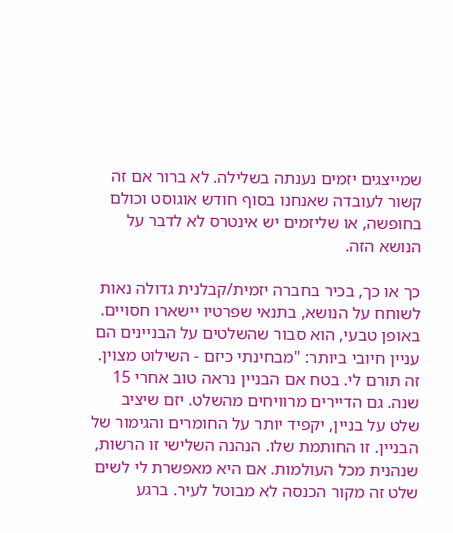שמייצגים יזמים נענתה בשלילה. לא ברור אם זה קשור לעובדה שאנחנו בסוף חודש אוגוסט וכולם בחופשה, או שליזמים יש אינטרס לא לדבר על הנושא הזה.

כך או כך, בכיר בחברה יזמית/קבלנית גדולה נאות לשוחח על הנושא, בתנאי שפרטיו יישארו חסויים. באופן טבעי, הוא סבור שהשלטים על הבניינים הם עניין חיובי ביותר: "מבחינתי כיזם - השילוט מצוין. זה תורם לי. בטח אם הבניין נראה טוב אחרי 15 שנה. גם הדיירים מרוויחים מהשלט. יזם שיציב שלט על בניין, יקפיד יותר על החומרים והגימור של הבניין. זו החותמת שלו. הנהנה השלישי זו הרשות, שנהנית מכל העולמות. אם היא מאפשרת לי לשים שלט זה מקור הכנסה לא מבוטל לעיר. ברגע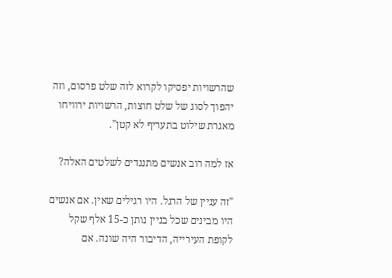שהרשויות יפסיקו לקרוא לזה שלט פרסום, וזה יהפוך לסוג של שלט חוצות, הרשויות ירוויחו מאגרת שילוט בתעריף לא קטן".

אז למה רוב אנשים מתנגדים לשלטים האלה?

"זה עניין של הרגל. היו רגילים שאין. אם אנשים היו מבינים שכל בניין נותן כ-15 אלף שקל לקופת העירייה, הדיבור היה שונה. אם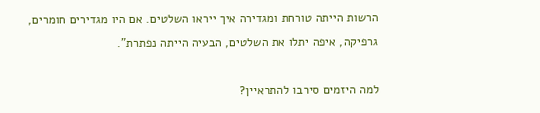הרשות הייתה טורחת ומגדירה איך ייראו השלטים. אם היו מגדירים חומרים, גרפיקה, איפה יתלו את השלטים, הבעיה הייתה נפתרת".

למה היזמים סירבו להתראיין?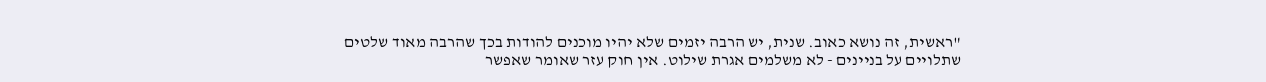"ראשית, זה נושא כאוב. שנית, יש הרבה יזמים שלא יהיו מוכנים להודות בכך שהרבה מאוד שלטים שתלויים על בניינים - לא משלמים אגרת שילוט. אין חוק עזר שאומר שאפשר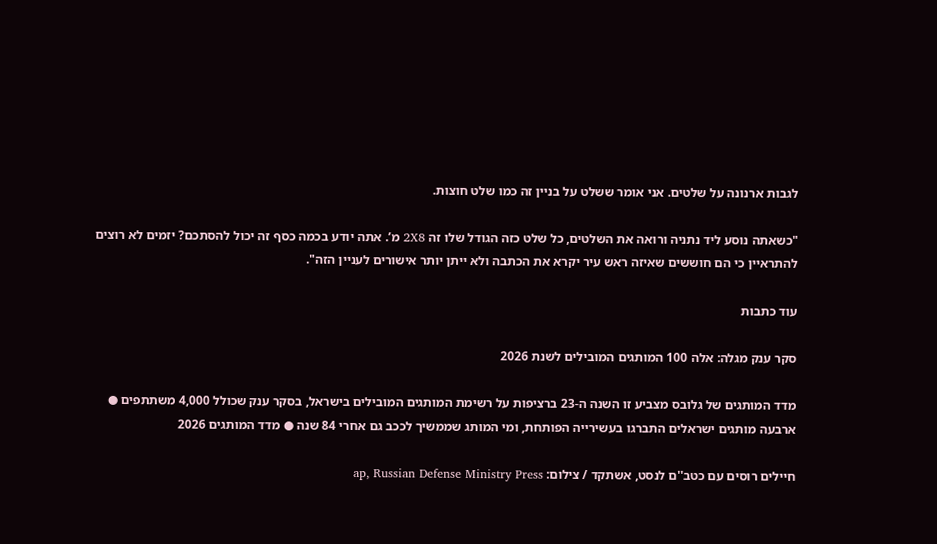לגבות ארנונה על שלטים. אני אומר ששלט על בניין זה כמו שלט חוצות.

"כשאתה נוסע ליד נתניה ורואה את השלטים, כל שלט כזה הגודל שלו זה 2X8 מ’. אתה יודע בכמה כסף זה יכול להסתכם? יזמים לא רוצים להתראיין כי הם חוששים שאיזה ראש עיר יקרא את הכתבה ולא ייתן יותר אישורים לעניין הזה".

עוד כתבות

סקר ענק מגלה: אלה 100 המותגים המובילים לשנת 2026

מדד המותגים של גלובס מצביע זו השנה ה-23 ברציפות על רשימת המותגים המובילים בישראל, בסקר ענק שכולל 4,000 משתתפים ● ארבעה מותגים ישראלים התברגו בעשירייה הפותחת, ומי המותג שממשיך לככב גם אחרי 84 שנה ● מדד המותגים 2026

חיילים רוסים עם כטב''ם לנסט, אשתקד / צילום: ap, Russian Defense Ministry Press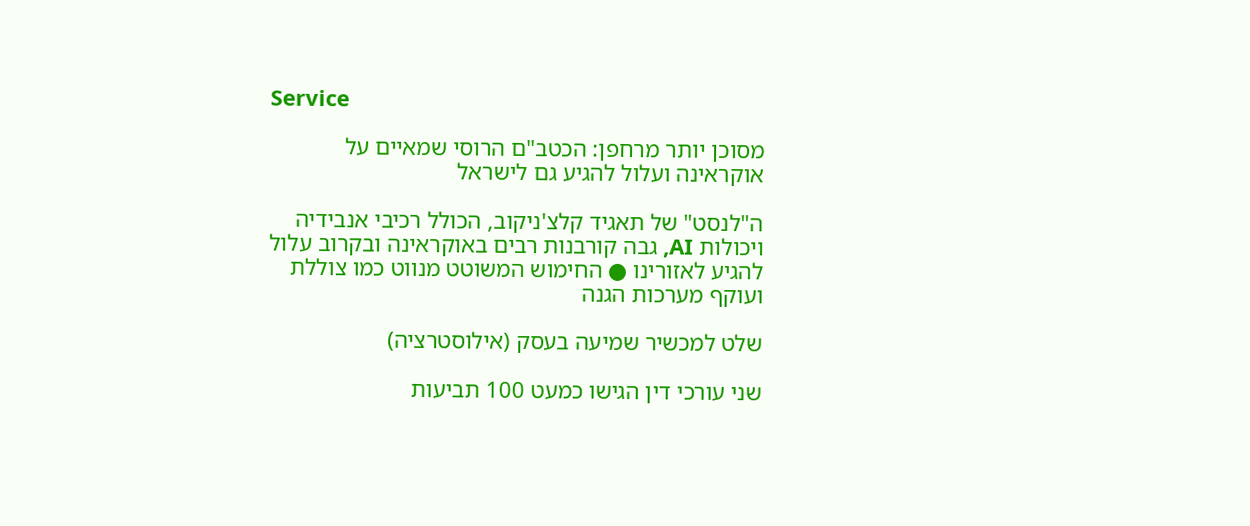Service

מסוכן יותר מרחפן: הכטב"ם הרוסי שמאיים על אוקראינה ועלול להגיע גם לישראל

ה"לנסט" של תאגיד קלצ'ניקוב, הכולל רכיבי אנבידיה ויכולות AI, גבה קורבנות רבים באוקראינה ובקרוב עלול להגיע לאזורינו ● החימוש המשוטט מנווט כמו צוללת ועוקף מערכות הגנה

שלט למכשיר שמיעה בעסק (אילוסטרציה)

שני עורכי דין הגישו כמעט 100 תביעות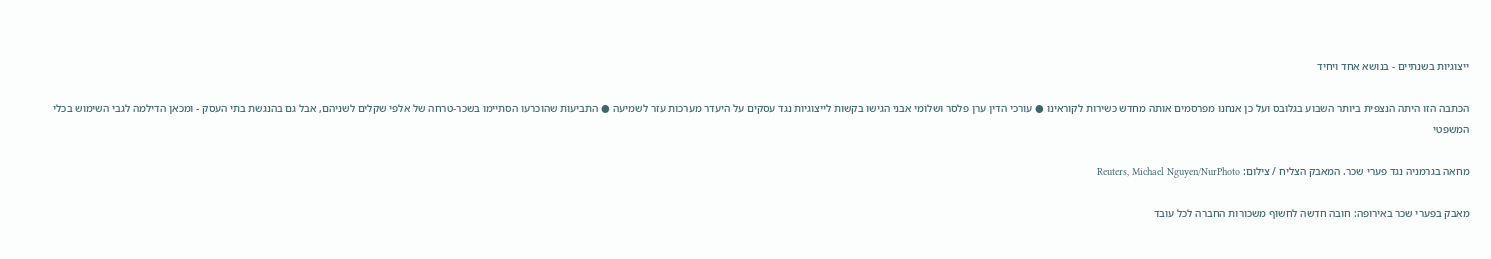ייצוגיות בשנתיים - בנושא אחד ויחיד

הכתבה הזו היתה הנצפית ביותר השבוע בגלובס ועל כן אנחנו מפרסמים אותה מחדש כשירות לקוראינו ● עורכי הדין ערן פלסר ושלומי אבני הגישו בקשות לייצוגיות נגד עסקים על היעדר מערכות עזר לשמיעה ● התביעות שהוכרעו הסתיימו בשכר-טרחה של אלפי שקלים לשניהם, אבל גם בהנגשת בתי העסק - ומכאן הדילמה לגבי השימוש בכלי המשפטי

מחאה בגרמניה נגד פערי שכר. המאבק הצליח / צילום: Reuters, Michael Nguyen/NurPhoto

מאבק בפערי שכר באירופה: חובה חדשה לחשוף משכורות החברה לכל עובד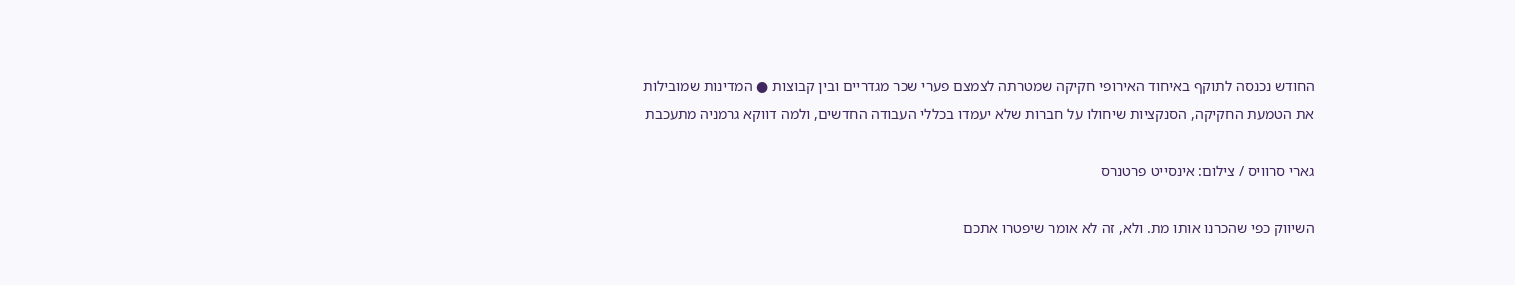החודש נכנסה לתוקף באיחוד האירופי חקיקה שמטרתה לצמצם פערי שכר מגדריים ובין קבוצות ● המדינות שמובילות את הטמעת החקיקה, הסנקציות שיחולו על חברות שלא יעמדו בכללי העבודה החדשים, ולמה דווקא גרמניה מתעכבת

גארי סרוויס / צילום: אינסייט פרטנרס

השיווק כפי שהכרנו אותו מת. ולא, זה לא אומר שיפטרו אתכם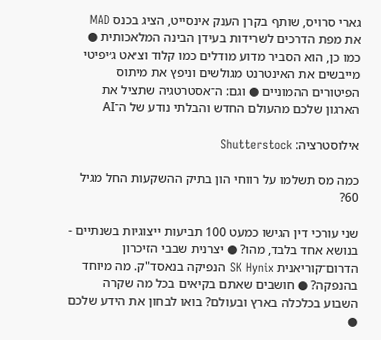גארי סרויס, שותף בקרן הענק אינסייט, הציג בכנס MAD את מפת הדרכים לשרידות בעידן הבינה המלאכותית ● כמו כן, הוא הסביר מדוע מודלים כמו קלוד וצ׳אט ג׳יפיטי מייבשים את האינטרנט מגולשים וניפץ את מיתוס הפיטורים ההמוניים ● וגם: ה־אסטרטגיה שתציל את הארגון שלכם מהעולם החדש והבלתי נודע של ה־AI

אילוסטרציה: Shutterstock

כמה מס תשלמו על רווחי הון בתיק ההשקעות החל מגיל 60?

שני עורכי דין הגישו כמעט 100 תביעות ייצוגיות בשנתיים - בנושא אחד בלבד, מהו? ● יצרנית שבבי הזיכרון הדרום־קוריאנית SK Hynix הנפיקה בנאסד"ק. מה מיוחד בהנפקה? ● חושבים שאתם בקיאים בכל מה שקרה השבוע בכלכלה בארץ ובעולם? בואו לבחון את הידע שלכם ●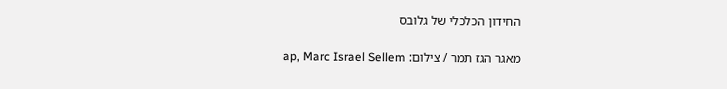החידון הכלכלי של גלובס

מאגר הגז תמר / צילום: ap, Marc Israel Sellem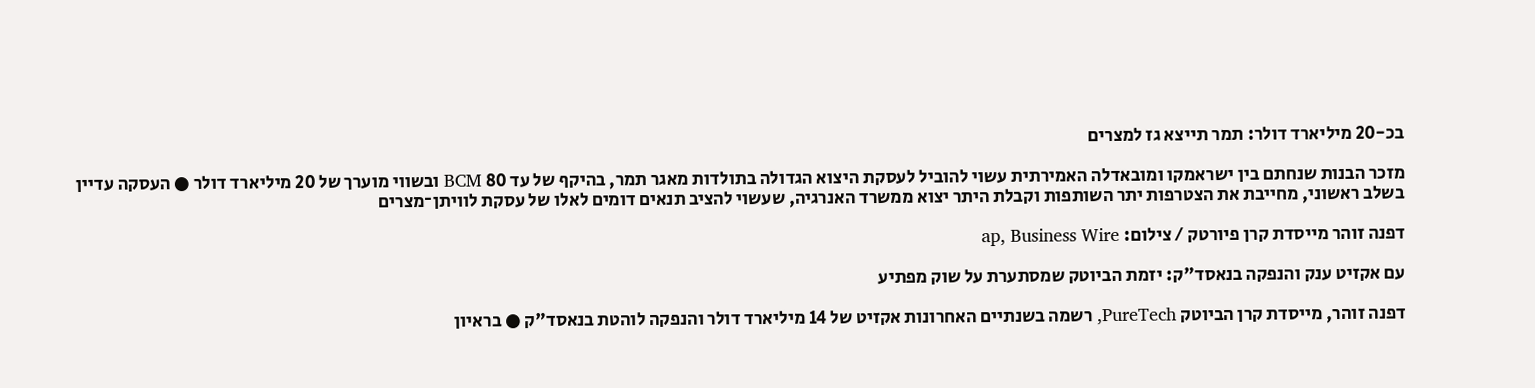בכ-20 מיליארד דולר: תמר תייצא גז למצרים

מזכר הבנות שנחתם בין ישראמקו ומובאדלה האמירתית עשוי להוביל לעסקת היצוא הגדולה בתולדות מאגר תמר, בהיקף של עד 80 BCM ובשווי מוערך של 20 מיליארד דולר ● העסקה עדיין בשלב ראשוני, מחייבת את הצטרפות יתר השותפות וקבלת היתר יצוא ממשרד האנרגיה, שעשוי להציב תנאים דומים לאלו של עסקת לוויתן־מצרים

דפנה זוהר מייסדת קרן פיורטק / צילום: ap, Business Wire

עם אקזיט ענק והנפקה בנאסד"ק: יזמת הביוטק שמסתערת על שוק מפתיע

דפנה זוהר, מייסדת קרן הביוטק PureTech, רשמה בשנתיים האחרונות אקזיט של 14 מיליארד דולר והנפקה לוהטת בנאסד"ק ● בראיון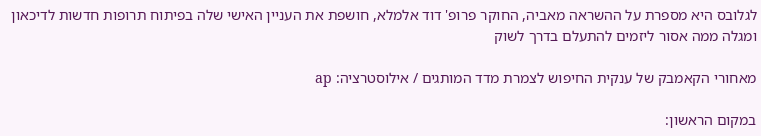לגלובס היא מספרת על ההשראה מאביה, החוקר פרופ' דוד אלמלא, חושפת את העניין האישי שלה בפיתוח תרופות חדשות לדיכאון ומגלה ממה אסור ליזמים להתעלם בדרך לשוק

מאחורי הקאמבק של ענקית החיפוש לצמרת מדד המותגים / אילוסטרציה: ap

במקום הראשון: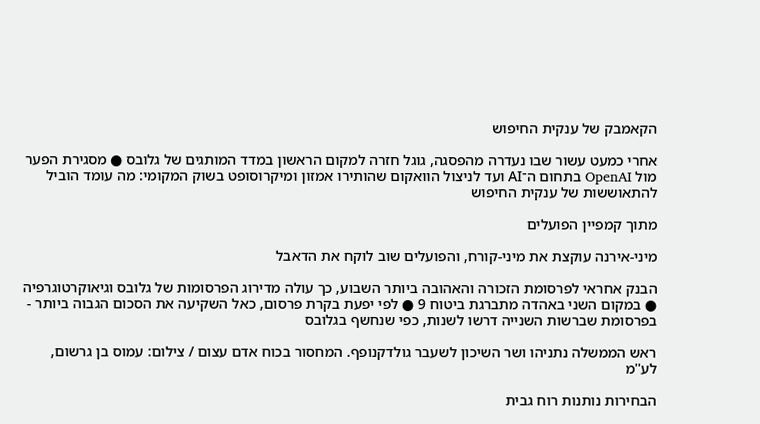הקאמבק של ענקית החיפוש

אחרי כמעט עשור שבו נעדרה מהפסגה, גוגל חזרה למקום הראשון במדד המותגים של גלובס ● מסגירת הפער מול OpenAI בתחום ה־AI ועד לניצול הוואקום שהותירו אמזון ומיקרוסופט בשוק המקומי: מה עומד הוביל להתאוששות של ענקית החיפוש

מתוך קמפיין הפועלים

מיני-אירנה עוקצת את מיני-קורח, והפועלים שוב לוקח את הדאבל

הבנק אחראי לפרסומת הזכורה והאהובה ביותר השבוע, כך עולה מדירוג הפרסומות של גלובס וגיאוקרטוגרפיה ● במקום השני באהדה מתברגת ביטוח 9 ● לפי יפעת בקרת פרסום, כאל השקיעה את הסכום הגבוה ביותר - בפרסומת שברשות השנייה דרשו לשנות, כפי שנחשף בגלובס

ראש הממשלה נתניהו ושר השיכון לשעבר גולדקנופף. המחסור בכוח אדם עצום / צילום: עמוס בן גרשום, לע''מ

הבחירות נותנות רוח גבית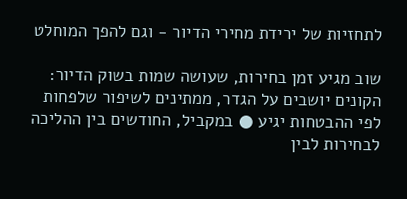לתחזיות של ירידת מחירי הדיור - וגם להפך המוחלט

שוב מגיע זמן בחירות, שעושה שמות בשוק הדיור: הקונים יושבים על הגדר, ממתינים לשיפור שלפחות לפי ההבטחות יגיע ● במקביל, החודשים בין ההליכה לבחירות לבין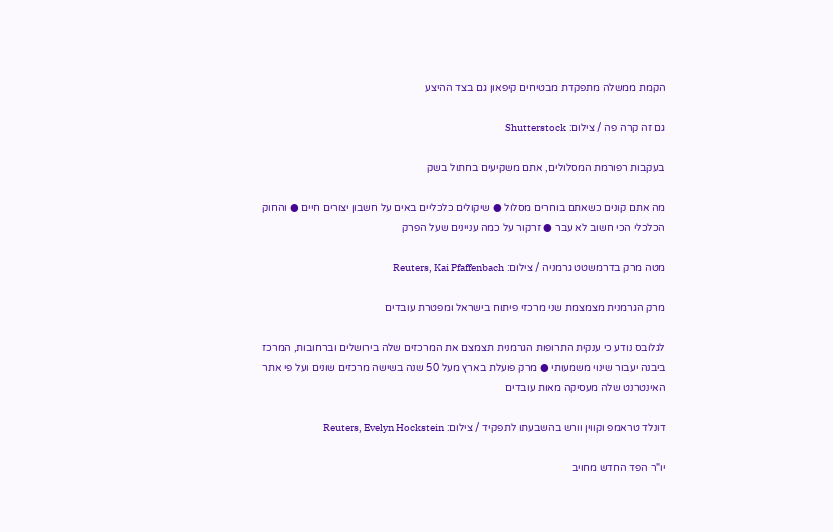הקמת ממשלה מתפקדת מבטיחים קיפאון גם בצד ההיצע

גם זה קרה פה / צילום: Shutterstock

בעקבות רפורמת המסלולים, אתם משקיעים בחתול בשק

מה אתם קונים כשאתם בוחרים מסלול ● שיקולים כלכליים באים על חשבון יצורים חיים ● והחוק הכלכלי הכי חשוב לא עבר ● זרקור על כמה עניינים שעל הפרק

מטה מרק בדרמשטט גרמניה / צילום: Reuters, Kai Pfaffenbach

מרק הגרמנית מצמצמת שני מרכזי פיתוח בישראל ומפטרת עובדים

לגלובס נודע כי ענקית התרופות הגרמנית תצמצם את המרכזים שלה בירושלים וברחובות, המרכז ביבנה יעבור שינוי משמעותי ● מרק פועלת בארץ מעל 50 שנה בשישה מרכזים שונים ועל פי אתר האינטרנט שלה מעסיקה מאות עובדים

דונלד טראמפ וקווין וורש בהשבעתו לתפקיד / צילום: Reuters, Evelyn Hockstein

יו"ר הפד החדש מחויב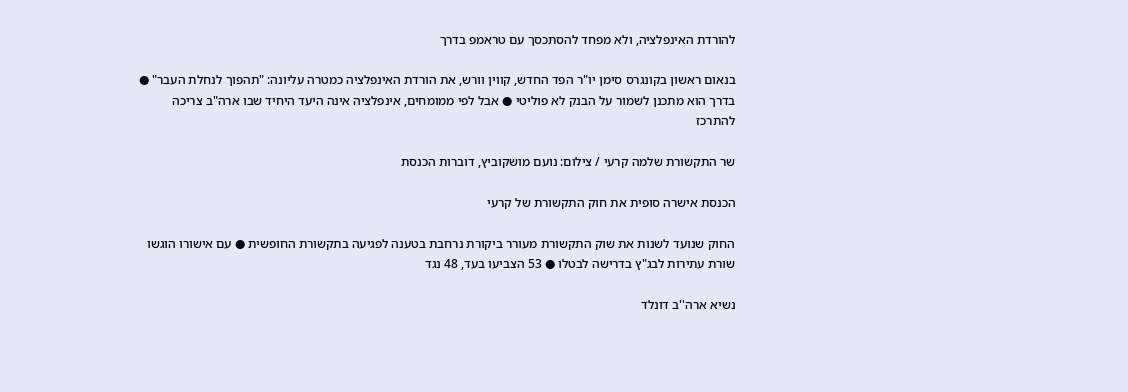להורדת האינפלציה, ולא מפחד להסתכסך עם טראמפ בדרך

בנאום ראשון בקונגרס סימן יו"ר הפד החדש, קווין וורש, את הורדת האינפלציה כמטרה עליונה: "תהפוך לנחלת העבר" ● בדרך הוא מתכנן לשמור על הבנק לא פוליטי ● אבל לפי ממומחים, אינפלציה אינה היעד היחיד שבו ארה"ב צריכה להתרכז

שר התקשורת שלמה קרעי / צילום: נועם מושקוביץ, דוברות הכנסת

הכנסת אישרה סופית את חוק התקשורת של קרעי

החוק שנועד לשנות את שוק התקשורת מעורר ביקורת נרחבת בטענה לפגיעה בתקשורת החופשית ● עם אישורו הוגשו שורת עתירות לבג"ץ בדרישה לבטלו ● 53 הצביעו בעד, 48 נגד

נשיא ארה''ב דונלד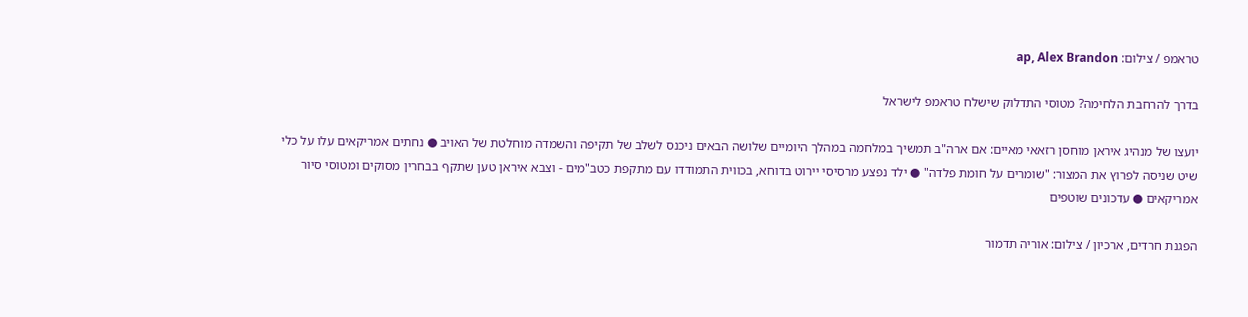טראמפ / צילום: ap, Alex Brandon

בדרך להרחבת הלחימה? מטוסי התדלוק שישלח טראמפ לישראל

יועצו של מנהיג איראן מוחסן רזאאי מאיים: אם ארה"ב תמשיך במלחמה במהלך היומיים שלושה הבאים ניכנס לשלב של תקיפה והשמדה מוחלטת של האויב ● נחתים אמריקאים עלו על כלי שיט שניסה לפרוץ את המצור: "שומרים על חומת פלדה" ● ילד נפצע מרסיסי יירוט בדוחא, בכווית התמודדו עם מתקפת כטב"מים - וצבא איראן טען שתקף בבחרין מסוקים ומטוסי סיור אמריקאים ● עדכונים שוטפים

הפגנת חרדים, ארכיון / צילום: אוריה תדמור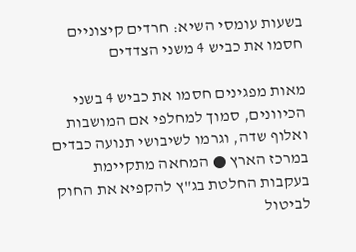בשעות עומסי השיא: חרדים קיצוניים חסמו את כביש 4 משני הצדדים

מאות מפגינים חסמו את כביש 4 בשני הכיוונים, סמוך למחלפי אם המושבות ואלוף שדה, וגרמו לשיבושי תנועה כבדים במרכז הארץ ● המחאה מתקיימת בעקבות החלטת בג"ץ להקפיא את החוק לביטול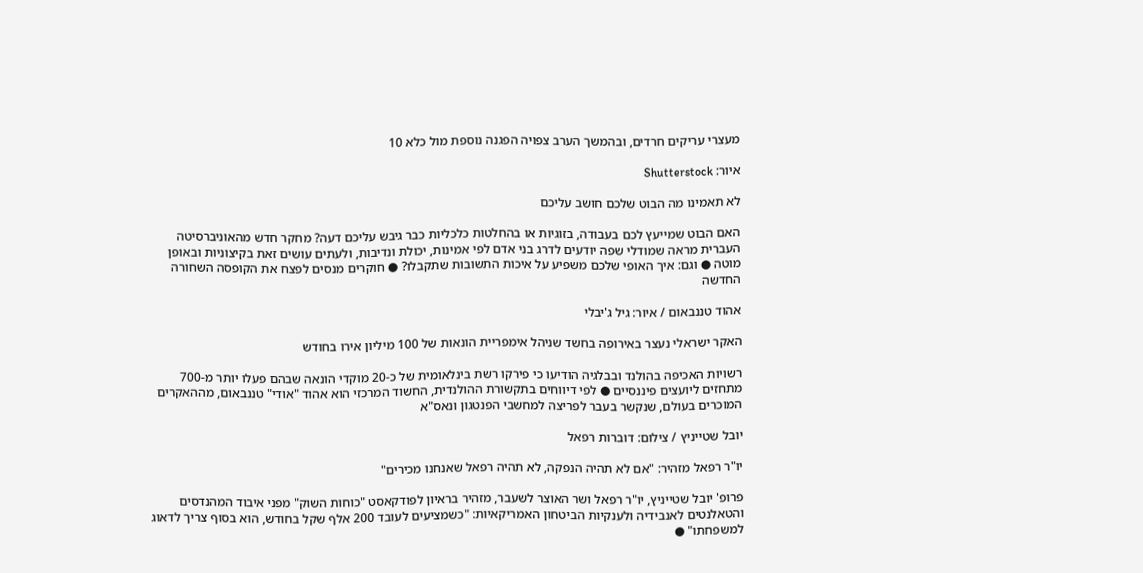מעצרי עריקים חרדים, ובהמשך הערב צפויה הפגנה נוספת מול כלא 10

איור: Shutterstock

לא תאמינו מה הבוט שלכם חושב עליכם

האם הבוט שמייעץ לכם בעבודה, בזוגיות או בהחלטות כלכליות כבר גיבש עליכם דעה? מחקר חדש מהאוניברסיטה העברית מראה שמודלי שפה יודעים לדרג בני אדם לפי אמינות, יכולת ונדיבות, ולעתים עושים זאת בקיצוניות ובאופן מוטה ● וגם: איך האופי שלכם משפיע על איכות התשובות שתקבלו? ● חוקרים מנסים לפצח את הקופסה השחורה החדשה

אהוד טננבאום / איור: גיל ג'יבלי

האקר ישראלי נעצר באירופה בחשד שניהל אימפריית הונאות של 100 מיליון אירו בחודש

רשויות האכיפה בהולנד ובבלגיה הודיעו כי פירקו רשת בינלאומית של כ-20 מוקדי הונאה שבהם פעלו יותר מ-700 מתחזים ליועצים פיננסיים ● לפי דיווחים בתקשורת ההולנדית, החשוד המרכזי הוא אהוד "אודי" טננבאום, מההאקרים המוכרים בעולם, שנקשר בעבר לפריצה למחשבי הפנטגון ונאס"א

יובל שטייניץ / צילום: דוברות רפאל

יו"ר רפאל מזהיר: "אם לא תהיה הנפקה, לא תהיה רפאל שאנחנו מכירים"

פרופ' יובל שטייניץ, יו"ר רפאל ושר האוצר לשעבר, מזהיר בראיון לפודקאסט "כוחות השוק" מפני איבוד המהנדסים והטאלנטים לאנבידיה ולענקיות הביטחון האמריקאיות: "כשמציעים לעובד 200 אלף שקל בחודש, הוא בסוף צריך לדאוג למשפחתו" ●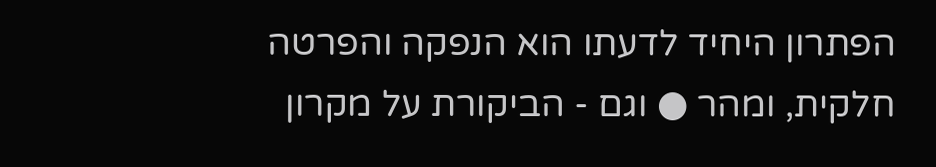הפתרון היחיד לדעתו הוא הנפקה והפרטה חלקית, ומהר ● וגם - הביקורת על מקרון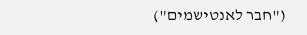("חבר לאנטישמים")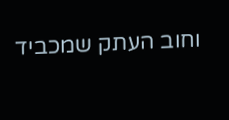וחוב העתק שמכביד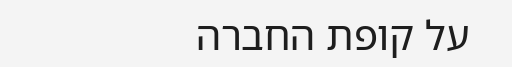על קופת החברה